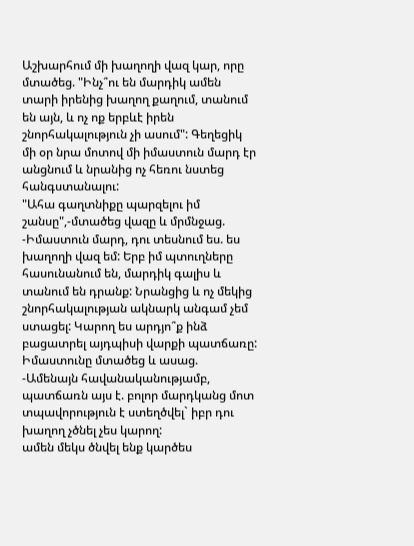Աշխարհում մի խաղողի վազ կար, որը մտածեց. "Ինչ՞ու են մարդիկ ամեն տարի իրենից խաղող քաղում, տանում են այն, և ոչ ոք երբևէ իրեն շնորհակալություն չի ասում": Գեղեցիկ մի օր նրա մոտով մի իմաստուն մարդ էր անցնում և նրանից ոչ հեռու նստեց հանգստանալու:
"Ահա գաղտնիքը պարզելու իմ շանսը",-մտածեց վազը և մրմնջաց.
-Իմաստուն մարդ, դու տեսնում ես. ես խաղողի վազ եմ: Երբ իմ պտուղները հասունանում են, մարդիկ գալիս և տանում են դրանք: Նրանցից և ոչ մեկից շնորհակալության ակնարկ անգամ չեմ ստացել: Կարող ես արդյո՞ք ինձ բացատրել այդպիսի վարքի պատճառը:
Իմաստունը մտածեց և ասաց.
-Ամենայն հավանականությամբ, պատճառն այս է. բոլոր մարդկանց մոտ տպավորություն է ստեղծվել` իբր դու խաղող չծնել չես կարող:
ամեն մեկս ծնվել ենք կարծես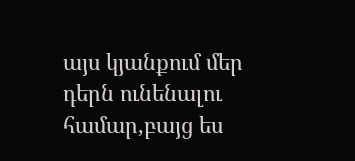այս կյանքում մեր դերն ունենալու համար,բայց ես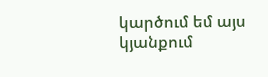կարծում եմ այս կյանքում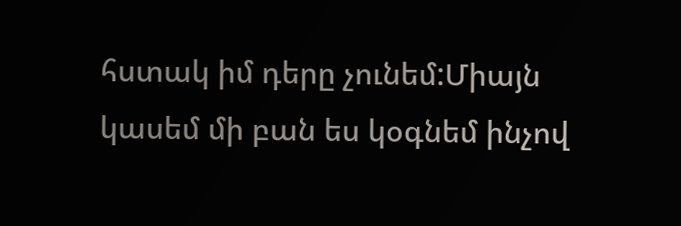հստակ իմ դերը չունեմ:Միայն կասեմ մի բան ես կօգնեմ ինչով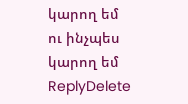կարող եմ ու ինչպես կարող եմ
ReplyDelete